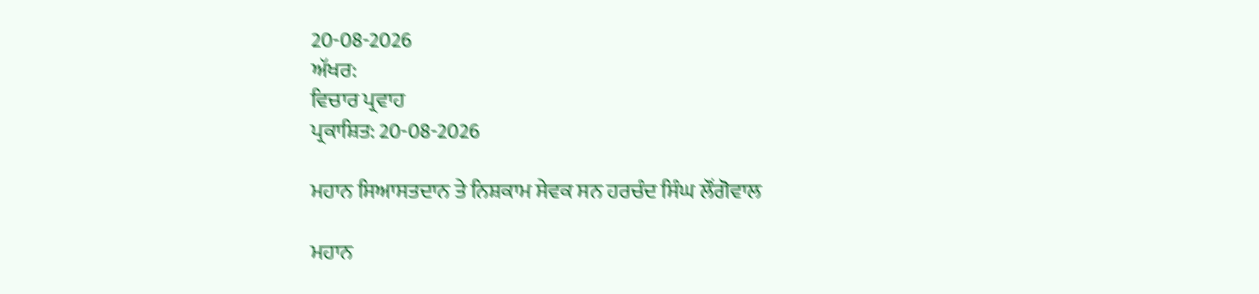20-08-2026
ਅੱਖਰ:
ਵਿਚਾਰ ਪ੍ਰਵਾਹ
ਪ੍ਰਕਾਸ਼ਿਤ: 20-08-2026

ਮਹਾਨ ਸਿਆਸਤਦਾਨ ਤੇ ਨਿਸ਼ਕਾਮ ਸੇਵਕ ਸਨ ਹਰਚੰਦ ਸਿੰਘ ਲੌਂਗੋਵਾਲ

ਮਹਾਨ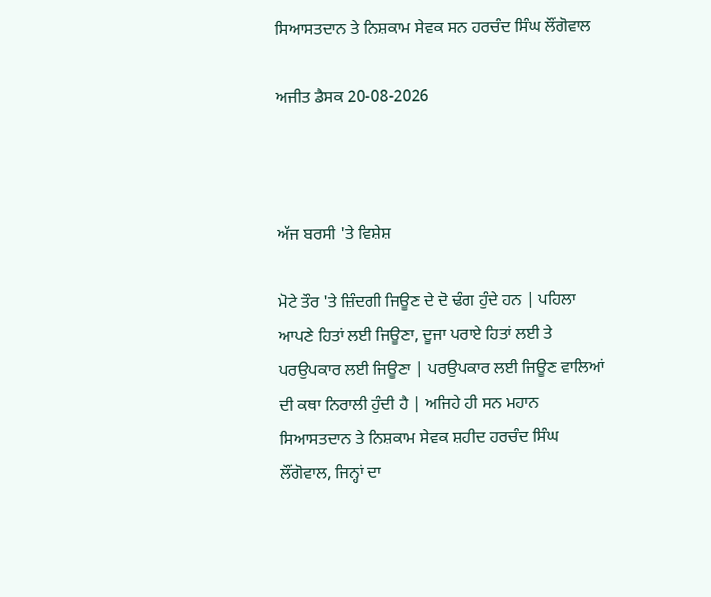ਸਿਆਸਤਦਾਨ ਤੇ ਨਿਸ਼ਕਾਮ ਸੇਵਕ ਸਨ ਹਰਚੰਦ ਸਿੰਘ ਲੌਂਗੋਵਾਲ

ਅਜੀਤ ਡੈਸਕ 20-08-2026



ਅੱਜ ਬਰਸੀ 'ਤੇ ਵਿਸ਼ੇਸ਼

ਮੋਟੇ ਤੌਰ 'ਤੇ ਜ਼ਿੰਦਗੀ ਜਿਊਣ ਦੇ ਦੋ ਢੰਗ ਹੁੰਦੇ ਹਨ | ਪਹਿਲਾ ਆਪਣੇ ਹਿਤਾਂ ਲਈ ਜਿਊਣਾ, ਦੂਜਾ ਪਰਾਏ ਹਿਤਾਂ ਲਈ ਤੇ ਪਰਉਪਕਾਰ ਲਈ ਜਿਊਣਾ | ਪਰਉਪਕਾਰ ਲਈ ਜਿਊਣ ਵਾਲਿਆਂ ਦੀ ਕਥਾ ਨਿਰਾਲੀ ਹੁੰਦੀ ਹੈ | ਅਜਿਹੇ ਹੀ ਸਨ ਮਹਾਨ ਸਿਆਸਤਦਾਨ ਤੇ ਨਿਸ਼ਕਾਮ ਸੇਵਕ ਸ਼ਹੀਦ ਹਰਚੰਦ ਸਿੰਘ ਲੌਂਗੋਵਾਲ, ਜਿਨ੍ਹਾਂ ਦਾ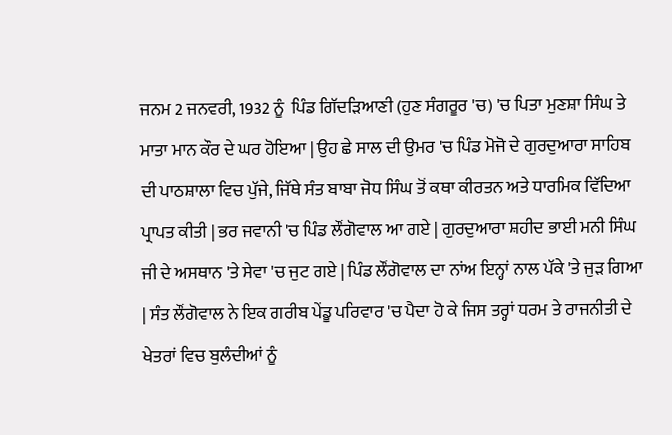ਜਨਮ 2 ਜਨਵਰੀ, 1932 ਨੂੰ  ਪਿੰਡ ਗਿੱਦੜਿਆਣੀ (ਹੁਣ ਸੰਗਰੂਰ 'ਚ) 'ਚ ਪਿਤਾ ਮੁਣਸ਼ਾ ਸਿੰਘ ਤੇ ਮਾਤਾ ਮਾਨ ਕੌਰ ਦੇ ਘਰ ਹੋਇਆ | ਉਹ ਛੇ ਸਾਲ ਦੀ ਉਮਰ 'ਚ ਪਿੰਡ ਮੋਜੋ ਦੇ ਗੁਰਦੁਆਰਾ ਸਾਹਿਬ ਦੀ ਪਾਠਸ਼ਾਲਾ ਵਿਚ ਪੁੱਜੇ, ਜਿੱਥੇ ਸੰਤ ਬਾਬਾ ਜੋਧ ਸਿੰਘ ਤੋਂ ਕਥਾ ਕੀਰਤਨ ਅਤੇ ਧਾਰਮਿਕ ਵਿੱਦਿਆ ਪ੍ਰਾਪਤ ਕੀਤੀ | ਭਰ ਜਵਾਨੀ 'ਚ ਪਿੰਡ ਲੌਂਗੋਵਾਲ ਆ ਗਏ | ਗੁਰਦੁਆਰਾ ਸ਼ਹੀਦ ਭਾਈ ਮਨੀ ਸਿੰਘ ਜੀ ਦੇ ਅਸਥਾਨ 'ਤੇ ਸੇਵਾ 'ਚ ਜੁਟ ਗਏ | ਪਿੰਡ ਲੌਂਗੋਵਾਲ ਦਾ ਨਾਂਅ ਇਨ੍ਹਾਂ ਨਾਲ ਪੱਕੇ 'ਤੇ ਜੁੜ ਗਿਆ | ਸੰਤ ਲੌਂਗੋਵਾਲ ਨੇ ਇਕ ਗਰੀਬ ਪੇਂਡੂ ਪਰਿਵਾਰ 'ਚ ਪੈਦਾ ਹੋ ਕੇ ਜਿਸ ਤਰ੍ਹਾਂ ਧਰਮ ਤੇ ਰਾਜਨੀਤੀ ਦੇ ਖੇਤਰਾਂ ਵਿਚ ਬੁਲੰਦੀਆਂ ਨੂੰ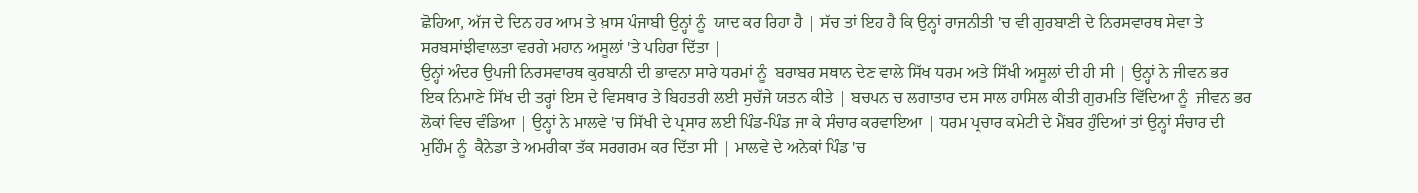ਛੋਹਿਆ, ਅੱਜ ਦੇ ਦਿਨ ਹਰ ਆਮ ਤੇ ਖ਼ਾਸ ਪੰਜਾਬੀ ਉਨ੍ਹਾਂ ਨੂੰ  ਯਾਦ ਕਰ ਰਿਹਾ ਹੈ | ਸੱਚ ਤਾਂ ਇਹ ਹੈ ਕਿ ਉਨ੍ਹਾਂ ਰਾਜਨੀਤੀ 'ਚ ਵੀ ਗੁਰਬਾਣੀ ਦੇ ਨਿਰਸਵਾਰਥ ਸੇਵਾ ਤੇ ਸਰਬਸਾਂਝੀਵਾਲਤਾ ਵਰਗੇ ਮਹਾਨ ਅਸੂਲਾਂ 'ਤੇ ਪਹਿਰਾ ਦਿੱਤਾ |
ਉਨ੍ਹਾਂ ਅੰਦਰ ਉਪਜੀ ਨਿਰਸਵਾਰਥ ਕੁਰਬਾਨੀ ਦੀ ਭਾਵਨਾ ਸਾਰੇ ਧਰਮਾਂ ਨੂੰ  ਬਰਾਬਰ ਸਥਾਨ ਦੇਣ ਵਾਲੇ ਸਿੱਖ ਧਰਮ ਅਤੇ ਸਿੱਖੀ ਅਸੂਲਾਂ ਦੀ ਹੀ ਸੀ | ਉਨ੍ਹਾਂ ਨੇ ਜੀਵਨ ਭਰ ਇਕ ਨਿਮਾਣੇ ਸਿੱਖ ਦੀ ਤਰ੍ਹਾਂ ਇਸ ਦੇ ਵਿਸਥਾਰ ਤੇ ਬਿਹਤਰੀ ਲਈ ਸੁਚੱਜੇ ਯਤਨ ਕੀਤੇ | ਬਚਪਨ ਚ ਲਗਾਤਾਰ ਦਸ ਸਾਲ ਹਾਸਿਲ ਕੀਤੀ ਗੁਰਮਤਿ ਵਿੱਦਿਆ ਨੂੰ  ਜੀਵਨ ਭਰ ਲੋਕਾਂ ਵਿਚ ਵੰਡਿਆ | ਉਨ੍ਹਾਂ ਨੇ ਮਾਲਵੇ 'ਚ ਸਿੱਖੀ ਦੇ ਪ੍ਰਸਾਰ ਲਈ ਪਿੰਡ-ਪਿੰਡ ਜਾ ਕੇ ਸੰਚਾਰ ਕਰਵਾਇਆ | ਧਰਮ ਪ੍ਰਚਾਰ ਕਮੇਟੀ ਦੇ ਮੈਂਬਰ ਹੁੰਦਿਆਂ ਤਾਂ ਉਨ੍ਹਾਂ ਸੰਚਾਰ ਦੀ ਮੁਹਿੰਮ ਨੂੰ  ਕੈਨੇਡਾ ਤੇ ਅਮਰੀਕਾ ਤੱਕ ਸਰਗਰਮ ਕਰ ਦਿੱਤਾ ਸੀ | ਮਾਲਵੇ ਦੇ ਅਨੇਕਾਂ ਪਿੰਡ 'ਚ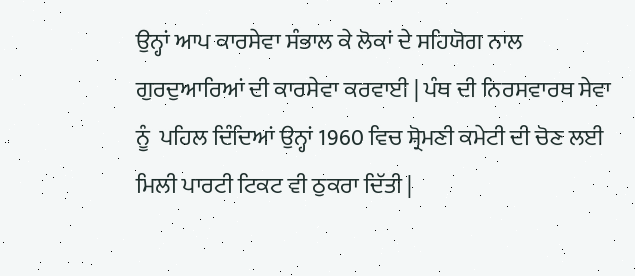ਉਨ੍ਹਾਂ ਆਪ ਕਾਰਸੇਵਾ ਸੰਭਾਲ ਕੇ ਲੋਕਾਂ ਦੇ ਸਹਿਯੋਗ ਨਾਲ ਗੁਰਦੁਆਰਿਆਂ ਦੀ ਕਾਰਸੇਵਾ ਕਰਵਾਈ | ਪੰਥ ਦੀ ਨਿਰਸਵਾਰਥ ਸੇਵਾ ਨੂੰ  ਪਹਿਲ ਦਿੰਦਿਆਂ ਉਨ੍ਹਾਂ 1960 ਵਿਚ ਸ਼੍ਰੋਮਣੀ ਕਮੇਟੀ ਦੀ ਚੋਣ ਲਈ ਮਿਲੀ ਪਾਰਟੀ ਟਿਕਟ ਵੀ ਠੁਕਰਾ ਦਿੱਤੀ |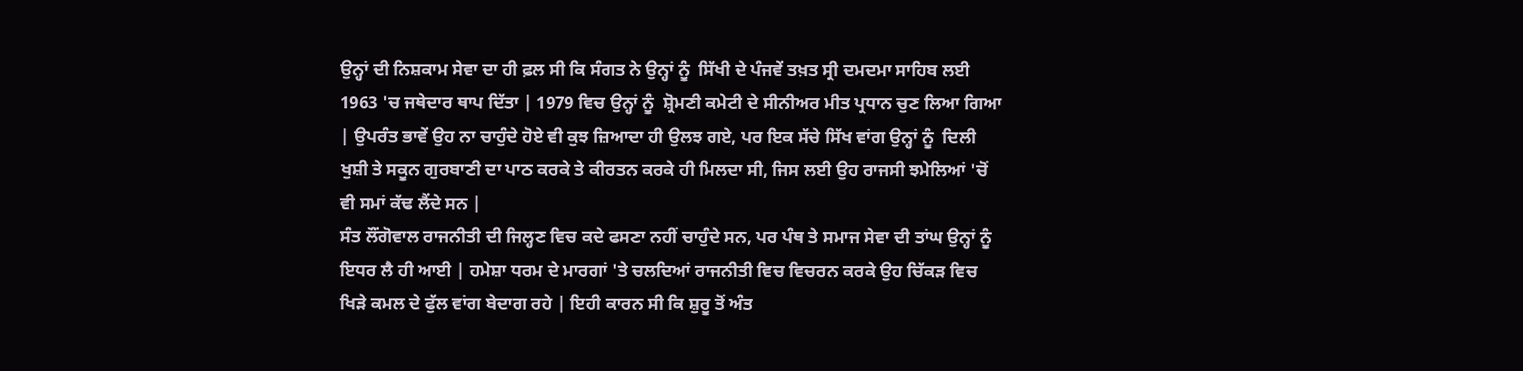ਉਨ੍ਹਾਂ ਦੀ ਨਿਸ਼ਕਾਮ ਸੇਵਾ ਦਾ ਹੀ ਫ਼ਲ ਸੀ ਕਿ ਸੰਗਤ ਨੇ ਉਨ੍ਹਾਂ ਨੂੰ  ਸਿੱਖੀ ਦੇ ਪੰਜਵੇਂ ਤਖ਼ਤ ਸ੍ਰੀ ਦਮਦਮਾ ਸਾਹਿਬ ਲਈ 1963 'ਚ ਜਥੇਦਾਰ ਥਾਪ ਦਿੱਤਾ | 1979 ਵਿਚ ਉਨ੍ਹਾਂ ਨੂੰ  ਸ਼੍ਰੋਮਣੀ ਕਮੇਟੀ ਦੇ ਸੀਨੀਅਰ ਮੀਤ ਪ੍ਰਧਾਨ ਚੁਣ ਲਿਆ ਗਿਆ | ਉਪਰੰਤ ਭਾਵੇਂ ਉਹ ਨਾ ਚਾਹੁੰਦੇ ਹੋਏ ਵੀ ਕੁਝ ਜ਼ਿਆਦਾ ਹੀ ਉਲਝ ਗਏ, ਪਰ ਇਕ ਸੱਚੇ ਸਿੱਖ ਵਾਂਗ ਉਨ੍ਹਾਂ ਨੂੰ  ਦਿਲੀ ਖੁਸ਼ੀ ਤੇ ਸਕੂਨ ਗੁਰਬਾਣੀ ਦਾ ਪਾਠ ਕਰਕੇ ਤੇ ਕੀਰਤਨ ਕਰਕੇ ਹੀ ਮਿਲਦਾ ਸੀ, ਜਿਸ ਲਈ ਉਹ ਰਾਜਸੀ ਝਮੇਲਿਆਂ 'ਚੋਂ ਵੀ ਸਮਾਂ ਕੱਢ ਲੈਂਦੇ ਸਨ |
ਸੰਤ ਲੌਂਗੋਵਾਲ ਰਾਜਨੀਤੀ ਦੀ ਜਿਲ੍ਹਣ ਵਿਚ ਕਦੇ ਫਸਣਾ ਨਹੀਂ ਚਾਹੁੰਦੇ ਸਨ, ਪਰ ਪੰਥ ਤੇ ਸਮਾਜ ਸੇਵਾ ਦੀ ਤਾਂਘ ਉਨ੍ਹਾਂ ਨੂੰ  ਇਧਰ ਲੈ ਹੀ ਆਈ | ਹਮੇਸ਼ਾ ਧਰਮ ਦੇ ਮਾਰਗਾਂ 'ਤੇ ਚਲਦਿਆਂ ਰਾਜਨੀਤੀ ਵਿਚ ਵਿਚਰਨ ਕਰਕੇ ਉਹ ਚਿੱਕੜ ਵਿਚ ਖਿੜੇ ਕਮਲ ਦੇ ਫੁੱਲ ਵਾਂਗ ਬੇਦਾਗ ਰਹੇ | ਇਹੀ ਕਾਰਨ ਸੀ ਕਿ ਸ਼ੁਰੂ ਤੋਂ ਅੰਤ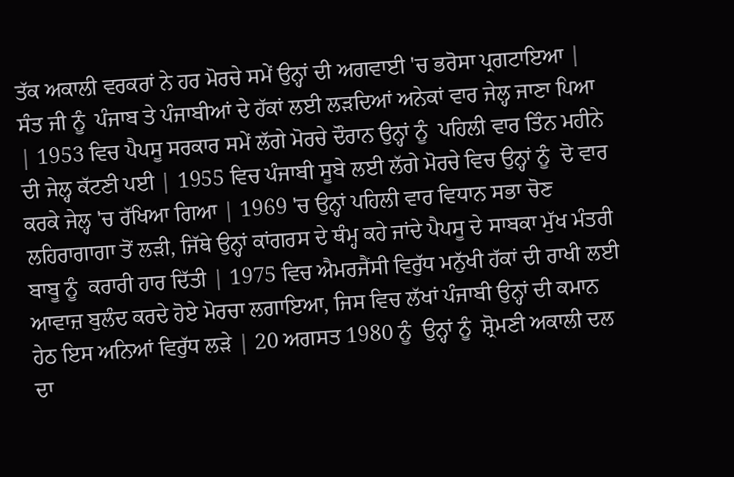ਤੱਕ ਅਕਾਲੀ ਵਰਕਰਾਂ ਨੇ ਹਰ ਮੋਰਚੇ ਸਮੇਂ ਉਨ੍ਹਾਂ ਦੀ ਅਗਵਾਈ 'ਚ ਭਰੋਸਾ ਪ੍ਰਗਟਾਇਆ | ਸੰਤ ਜੀ ਨੂੰ  ਪੰਜਾਬ ਤੇ ਪੰਜਾਬੀਆਂ ਦੇ ਹੱਕਾਂ ਲਈ ਲੜਦਿਆਂ ਅਨੇਕਾਂ ਵਾਰ ਜੇਲ੍ਹ ਜਾਣਾ ਪਿਆ | 1953 ਵਿਚ ਪੈਪਸੂ ਸਰਕਾਰ ਸਮੇਂ ਲੱਗੇ ਮੋਰਚੇ ਦੌਰਾਨ ਉਨ੍ਹਾਂ ਨੂੰ  ਪਹਿਲੀ ਵਾਰ ਤਿੰਨ ਮਹੀਨੇ ਦੀ ਜੇਲ੍ਹ ਕੱਟਣੀ ਪਈ | 1955 ਵਿਚ ਪੰਜਾਬੀ ਸੂਬੇ ਲਈ ਲੱਗੇ ਮੋਰਚੇ ਵਿਚ ਉਨ੍ਹਾਂ ਨੂੰ  ਦੋ ਵਾਰ ਕਰਕੇ ਜੇਲ੍ਹ 'ਚ ਰੱਖਿਆ ਗਿਆ | 1969 'ਚ ਉਨ੍ਹਾਂ ਪਹਿਲੀ ਵਾਰ ਵਿਧਾਨ ਸਭਾ ਚੋਣ ਲਹਿਰਾਗਾਗਾ ਤੋਂ ਲੜੀ, ਜਿੱਥੇ ਉਨ੍ਹਾਂ ਕਾਂਗਰਸ ਦੇ ਥੰਮ੍ਹ ਕਹੇ ਜਾਂਦੇ ਪੈਪਸੂ ਦੇ ਸਾਬਕਾ ਮੁੱਖ ਮੰਤਰੀ ਬਾਬੂ ਨੂੰ  ਕਰਾਰੀ ਹਾਰ ਦਿੱਤੀ | 1975 ਵਿਚ ਐਮਰਜੈਂਸੀ ਵਿਰੁੱਧ ਮਨੁੱਖੀ ਹੱਕਾਂ ਦੀ ਰਾਖੀ ਲਈ ਆਵਾਜ਼ ਬੁਲੰਦ ਕਰਦੇ ਹੋਏ ਮੋਰਚਾ ਲਗਾਇਆ, ਜਿਸ ਵਿਚ ਲੱਖਾਂ ਪੰਜਾਬੀ ਉਨ੍ਹਾਂ ਦੀ ਕਮਾਨ ਹੇਠ ਇਸ ਅਨਿਆਂ ਵਿਰੁੱਧ ਲੜੇ | 20 ਅਗਸਤ 1980 ਨੂੰ  ਉਨ੍ਹਾਂ ਨੂੰ  ਸ਼੍ਰੋਮਣੀ ਅਕਾਲੀ ਦਲ ਦਾ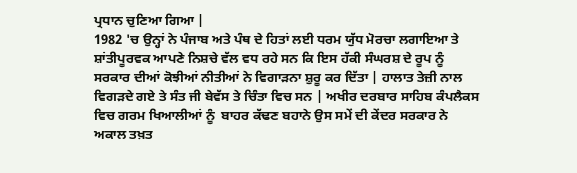ਪ੍ਰਧਾਨ ਚੁਣਿਆ ਗਿਆ |
1982 'ਚ ਉਨ੍ਹਾਂ ਨੇ ਪੰਜਾਬ ਅਤੇ ਪੰਥ ਦੇ ਹਿਤਾਂ ਲਈ ਧਰਮ ਯੁੱਧ ਮੋਰਚਾ ਲਗਾਇਆ ਤੇ ਸ਼ਾਂਤੀਪੂਰਵਕ ਆਪਣੇ ਨਿਸ਼ਚੇ ਵੱਲ ਵਧ ਰਹੇ ਸਨ ਕਿ ਇਸ ਹੱਕੀ ਸੰਘਰਸ਼ ਦੇ ਰੂਪ ਨੂੰ  ਸਰਕਾਰ ਦੀਆਂ ਕੋਝੀਆਂ ਨੀਤੀਆਂ ਨੇ ਵਿਗਾੜਨਾ ਸ਼ੁਰੂ ਕਰ ਦਿੱਤਾ | ਹਾਲਾਤ ਤੇਜ਼ੀ ਨਾਲ ਵਿਗੜਦੇ ਗਏ ਤੇ ਸੰਤ ਜੀ ਬੇਵੱਸ ਤੇ ਚਿੰਤਾ ਵਿਚ ਸਨ | ਅਖੀਰ ਦਰਬਾਰ ਸਾਹਿਬ ਕੰਪਲੈਕਸ ਵਿਚ ਗਰਮ ਖਿਆਲੀਆਂ ਨੂੰ  ਬਾਹਰ ਕੱਢਣ ਬਹਾਨੇ ਉਸ ਸਮੇਂ ਦੀ ਕੇਂਦਰ ਸਰਕਾਰ ਨੇ  ਅਕਾਲ ਤਖ਼ਤ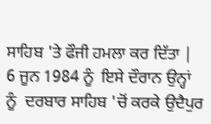ਸਾਹਿਬ 'ਤੇ ਫੌਜੀ ਹਮਲਾ ਕਰ ਦਿੱਤਾ | 6 ਜੂਨ 1984 ਨੂੰ  ਇਸੇ ਦੌਰਾਨ ਉਨ੍ਹਾਂ ਨੂੰ  ਦਰਬਾਰ ਸਾਹਿਬ 'ਚੋਂ ਕਰਕੇ ਉਦੈਪੁਰ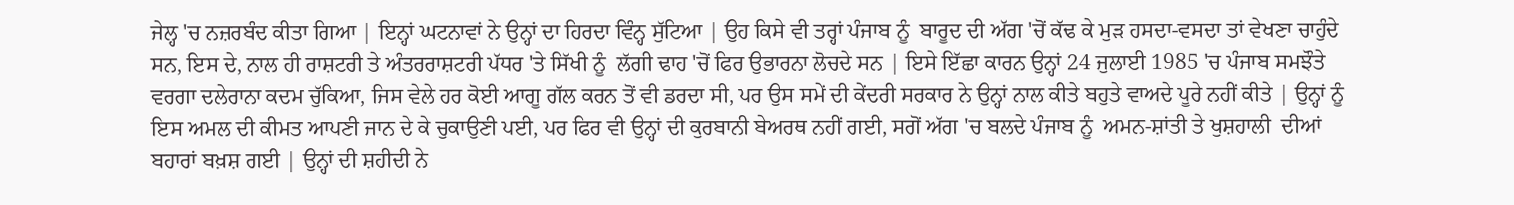ਜੇਲ੍ਹ 'ਚ ਨਜ਼ਰਬੰਦ ਕੀਤਾ ਗਿਆ | ਇਨ੍ਹਾਂ ਘਟਨਾਵਾਂ ਨੇ ਉਨ੍ਹਾਂ ਦਾ ਹਿਰਦਾ ਵਿੰਨ੍ਹ ਸੁੱਟਿਆ | ਉਹ ਕਿਸੇ ਵੀ ਤਰ੍ਹਾਂ ਪੰਜਾਬ ਨੂੰ  ਬਾਰੂਦ ਦੀ ਅੱਗ 'ਚੋਂ ਕੱਢ ਕੇ ਮੁੜ ਹਸਦਾ-ਵਸਦਾ ਤਾਂ ਵੇਖਣਾ ਚਾਹੁੰਦੇ ਸਨ, ਇਸ ਦੇ, ਨਾਲ ਹੀ ਰਾਸ਼ਟਰੀ ਤੇ ਅੰਤਰਰਾਸ਼ਟਰੀ ਪੱਧਰ 'ਤੇ ਸਿੱਖੀ ਨੂੰ  ਲੱਗੀ ਢਾਹ 'ਚੋਂ ਫਿਰ ਉਭਾਰਨਾ ਲੋਚਦੇ ਸਨ | ਇਸੇ ਇੱਛਾ ਕਾਰਨ ਉਨ੍ਹਾਂ 24 ਜੁਲਾਈ 1985 'ਚ ਪੰਜਾਬ ਸਮਝੌਤੇ ਵਰਗਾ ਦਲੇਰਾਨਾ ਕਦਮ ਚੁੱਕਿਆ, ਜਿਸ ਵੇਲੇ ਹਰ ਕੋਈ ਆਗੂ ਗੱਲ ਕਰਨ ਤੋਂ ਵੀ ਡਰਦਾ ਸੀ, ਪਰ ਉਸ ਸਮੇਂ ਦੀ ਕੇਂਦਰੀ ਸਰਕਾਰ ਨੇ ਉਨ੍ਹਾਂ ਨਾਲ ਕੀਤੇ ਬਹੁਤੇ ਵਾਅਦੇ ਪੂਰੇ ਨਹੀਂ ਕੀਤੇ | ਉਨ੍ਹਾਂ ਨੂੰ  ਇਸ ਅਮਲ ਦੀ ਕੀਮਤ ਆਪਣੀ ਜਾਨ ਦੇ ਕੇ ਚੁਕਾਉਣੀ ਪਈ, ਪਰ ਫਿਰ ਵੀ ਉਨ੍ਹਾਂ ਦੀ ਕੁਰਬਾਨੀ ਬੇਅਰਥ ਨਹੀਂ ਗਈ, ਸਗੋਂ ਅੱਗ 'ਚ ਬਲਦੇ ਪੰਜਾਬ ਨੂੰ  ਅਮਨ-ਸ਼ਾਂਤੀ ਤੇ ਖੁਸ਼ਹਾਲੀ  ਦੀਆਂ ਬਹਾਰਾਂ ਬਖ਼ਸ਼ ਗਈ | ਉਨ੍ਹਾਂ ਦੀ ਸ਼ਹੀਦੀ ਨੇ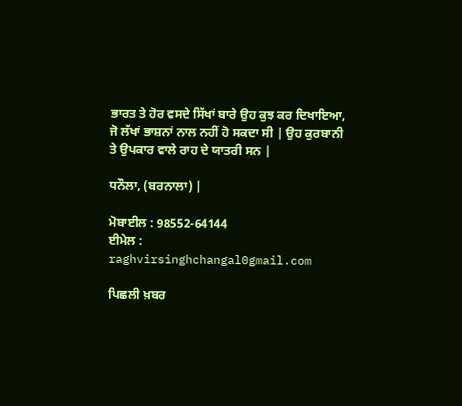ਭਾਰਤ ਤੇ ਹੋਰ ਵਸਦੇ ਸਿੱਖਾਂ ਬਾਰੇ ਉਹ ਕੁਝ ਕਰ ਦਿਖਾਇਆ, ਜੋ ਲੱਖਾਂ ਭਾਸ਼ਨਾਂ ਨਾਲ ਨਹੀਂ ਹੋ ਸਕਦਾ ਸੀ | ਉਹ ਕੁਰਬਾਨੀ ਤੇ ਉਪਕਾਰ ਵਾਲੇ ਰਾਹ ਦੇ ਯਾਤਰੀ ਸਨ |

ਧਨੌਲਾ, (ਬਰਨਾਲਾ) |

ਮੋਬਾਈਲ : 98552-64144
ਈਮੇਲ : raghvirsinghchangal0gmail.com

ਪਿਛਲੀ ਖ਼ਬਰ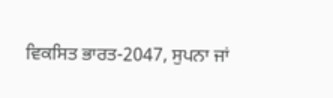ਵਿਕਸਿਤ ਭਾਰਤ-2047, ਸੁਪਨਾ ਜਾਂ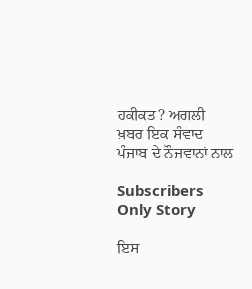ਹਕੀਕਤ? ਅਗਲੀ ਖ਼ਬਰ ਇਕ ਸੰਵਾਦ ਪੰਜਾਬ ਦੇ ਨੌਜਵਾਨਾਂ ਨਾਲ

Subscribers Only Story

ਇਸ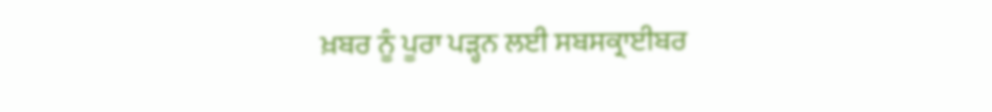ਖ਼ਬਰ ਨੂੰ ਪੂਰਾ ਪੜ੍ਹਨ ਲਈ ਸਬਸਕ੍ਰਾਈਬਰ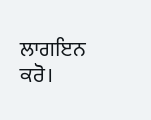ਲਾਗਇਨ ਕਰੋ।